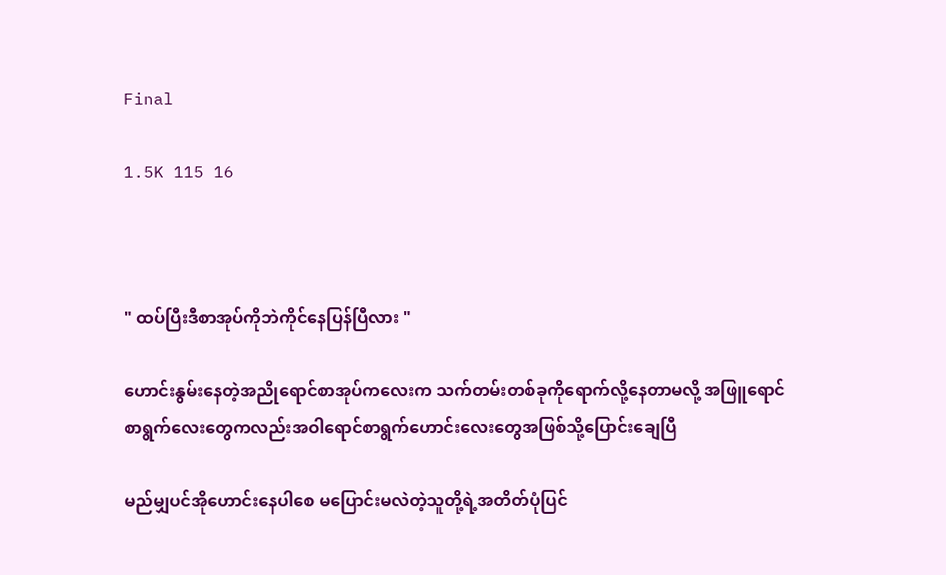Final

1.5K 115 16



" ထပ်ပြီးဒီစာအုပ်ကိုဘဲကိုင်နေပြန်ပြီလား "

ဟောင်းနွမ်းနေတဲ့အညိုရောင်စာအုပ်ကလေးက သက်တမ်းတစ်ခုကိုရောက်လို့နေတာမလို့ အဖြူရောင်စာရွက်လေးတွေကလည်းအဝါရောင်စာရွက်ဟောင်းလေးတွေအဖြစ်သို့ပြောင်းချေပြီ

မည်မျှပင်အိုဟောင်းနေပါစေ မပြောင်းမလဲတဲ့သူတို့ရဲ့အတိတ်ပုံပြင်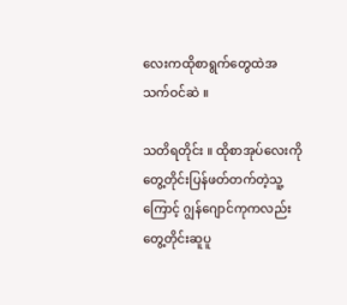လေးကထိုစာရွက်တွေထဲအသက်ဝင်ဆဲ ။

သတိရတိုင်း ။ ထိုစာအုပ်လေးကိုတွေ့တိုင်းပြန်ဖတ်တက်တဲ့သူ့ကြောင့် ဂျွန်ဂျောင်ကုကလည်းတွေ့တိုင်းဆူပူ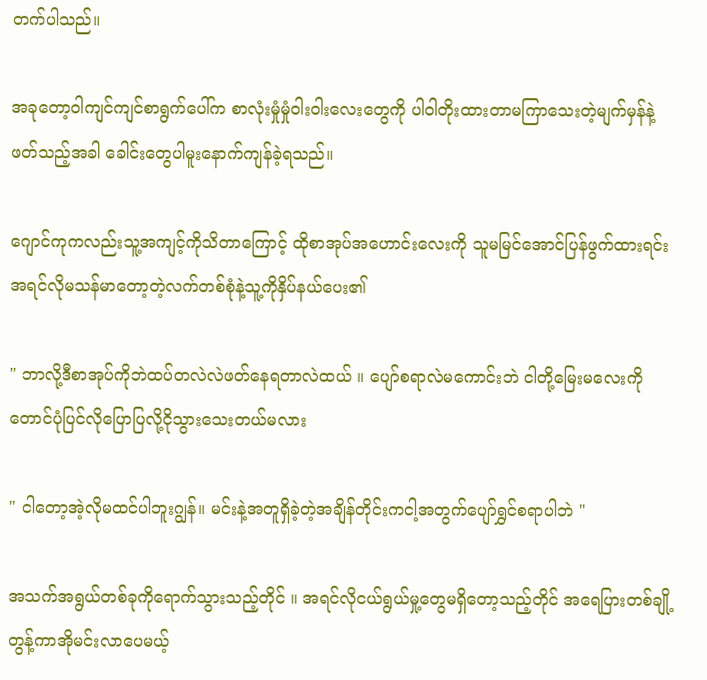တက်ပါသည်။

အခုတော့ဝါကျင်ကျင်စာရွက်ပေါ်က စာလုံးမှုံမှုံဝါးဝါးလေးတွေကို ပါဝါတိုးထားတာမကြာသေးတဲ့မျက်မှန်နဲ့ဖတ်သည့်အခါ ခေါင်းတွေပါမူးနောက်ကျန်ခဲ့ရသည်။

ဂျောင်ကုကလည်းသူ့အကျင့်ကိုသိတာကြောင့် ထိုစာအုပ်အဟောင်းလေးကို သူမမြင်အောင်ပြန်ဖွက်ထားရင်း အရင်လိုမသန်မာတော့တဲ့လက်တစ်စုံနဲ့သူ့ကိုနှိပ်နယ်ပေး၏

" ဘာလို့ဒီစာအုပ်ကိုဘဲထပ်တလဲလဲဖတ်နေရတာလဲထယ် ။ ပျော်စရာလဲမကောင်းဘဲ ငါတို့မြေးမလေးကိုတောင်ပုံပြင်လိုပြောပြလို့ငိုသွားသေးတယ်မလား

" ငါတော့အဲ့လိုမထင်ပါဘူးဂျွန်။ မင်းနဲ့အတူရှိခဲ့တဲ့အချိန်တိုင်းကငါ့အတွက်ပျော်ရွှင်စရာပါဘဲ "

အသက်အရွယ်တစ်ခုကိုရောက်သွားသည့်တိုင် ။ အရင်လိုငယ်ရွယ်မှု့တွေမရှိတော့သည့်တိုင် အရေပြားတစ်ချို့တွန့်ကာအိုမင်းလာပေမယ့်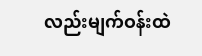လည်းမျက်ဝန်းထဲ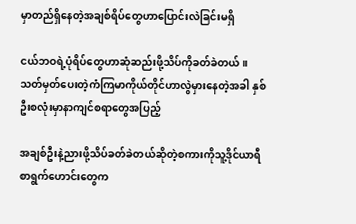မှာတည်ရှိနေတဲ့အချစ်ရိပ်တွေဟာပြောင်းလဲခြင်းမရှိ

ငယ်ဘဝရဲ့ပုံရိပ်တွေဟာဆုံဆည်းဖို့သိပ်ကိုခတ်ခဲတယ် ။ သတ်မှတ်ပေးတဲ့ကံကြမာကိုယ်တိုင်ဟာလွဲမှားနေတဲ့အခါ နှစ်ဦးစလုံးမှာနာကျင်စရာတွေအပြည့်

အချစ်ဦးနဲ့ညားဖို့သိပ်ခတ်ခဲတယ်ဆိုတဲ့စကားကိုသူ့ဒိုင်ယာရီစာရွက်ဟောင်းတွေက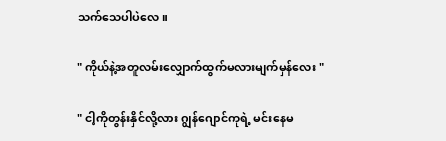သက်သေပါပဲလေ။

" ကိုယ်နဲ့အတူလမ်းလျှောက်ထွက်မလားမျက်မှန်လေး "

" ငါ့ကိုတွန်းနှိင်လို့လား ဂျွန်ဂျောင်ကုရဲ့ မင်းနေမ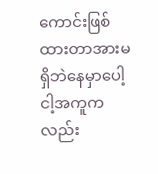ကောင်းဖြစ်ထားတာအားမရှိဘဲနေမှာပေါ့ ငါ့အကူကလည်း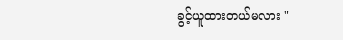ခွင့်ယူထားတယ်မလား "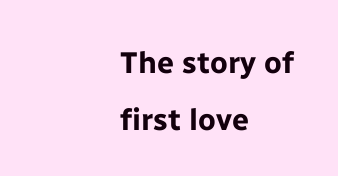The story of first love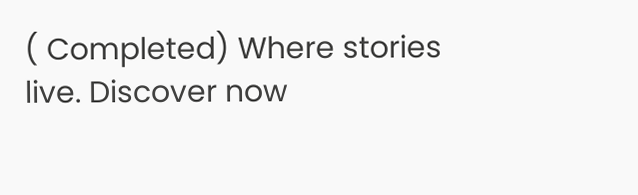( Completed) Where stories live. Discover now